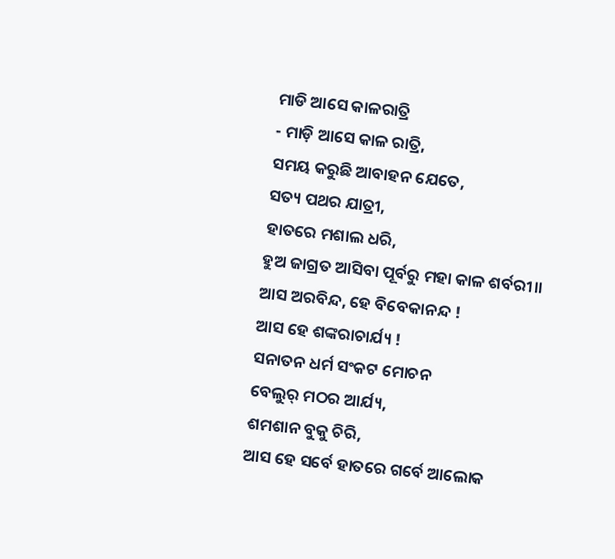ମାଡି ଆସେ କାଳରାତ୍ରି
- ମାଡ଼ି ଆସେ କାଳ ରାତ୍ରି,
ସମୟ କରୁଛି ଆବାହନ ଯେତେ,
ସତ୍ୟ ପଥର ଯାତ୍ରୀ,
ହାତରେ ମଶାଲ ଧରି,
ହୁଅ ଜାଗ୍ରତ ଆସିବା ପୂର୍ବରୁ ମହା କାଳ ଶର୍ବରୀ।।
ଆସ ଅରବିନ୍ଦ, ହେ ବିବେକାନନ୍ଦ !
ଆସ ହେ ଶଙ୍କରାଚାର୍ଯ୍ୟ !
ସନାତନ ଧର୍ମ ସଂକଟ ମୋଚନ
ବେଲୁର୍ ମଠର ଆର୍ଯ୍ୟ,
ଶମଶାନ ବୁକୁ ଚିରି,
ଆସ ହେ ସର୍ବେ ହାତରେ ଗର୍ବେ ଆଲୋକ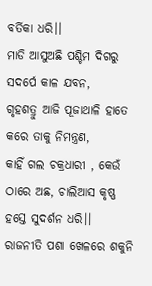ବର୍ତିକା ଧରି।।
ମାଡି ଆସୁଅଛି ପଶ୍ଚିମ ଦିଗରୁ
ସଦର୍ପେ କାଳ ଯବନ,
ଗୃହଶତ୍ରୁ ଆଜି ପୂଜାଥାଳି ହାତେ
କରେ ତାକୁ ନିମନ୍ତ୍ରଣ,
କାହିଁ ଗଲ ଚକ୍ରଧାରୀ , କେଉଁ ଠାରେ ଅଛ, ଚାଲିଆସ କୃଷ୍ଣ
ହସ୍ତେ ସୁଦର୍ଶନ ଧରି।।
ରାଜନୀତି ପଶା ଖେଳରେ ଶକୁନି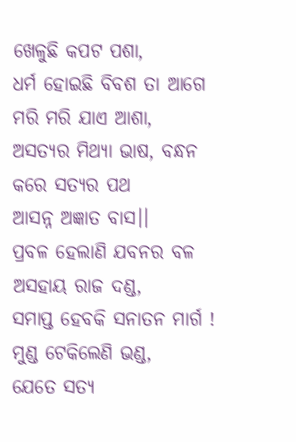ଖେଳୁଛି କପଟ ପଶା,
ଧର୍ମ ହୋଇଛି ବିବଶ ତା ଆଗେ
ମରି ମରି ଯାଏ ଆଶା,
ଅସତ୍ୟର ମିଥ୍ୟା ଭାଷ, ବନ୍ଧନ କରେ ସତ୍ୟର ପଥ
ଆସନ୍ନ ଅଜ୍ଞାତ ବାସ।।
ପ୍ରବଳ ହେଲାଣି ଯବନର ବଳ
ଅସହାୟ ରାଜ ଦଣ୍ଡ,
ସମାପ୍ତ ହେବକି ସନାତନ ମାର୍ଗ !
ମୁଣ୍ଡ ଟେକିଲେଣି ଭଣ୍ଡ,
ଯେତେ ସତ୍ୟ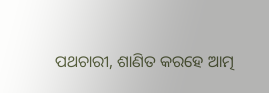ପଥଚାରୀ, ଶାଣିତ କରହେ ଆତ୍ମ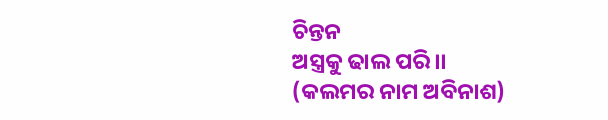ଚିନ୍ତନ
ଅସ୍ତ୍ରକୁ ଢାଲ ପରି।।
(କଲମର ନାମ ଅବିନାଶ)